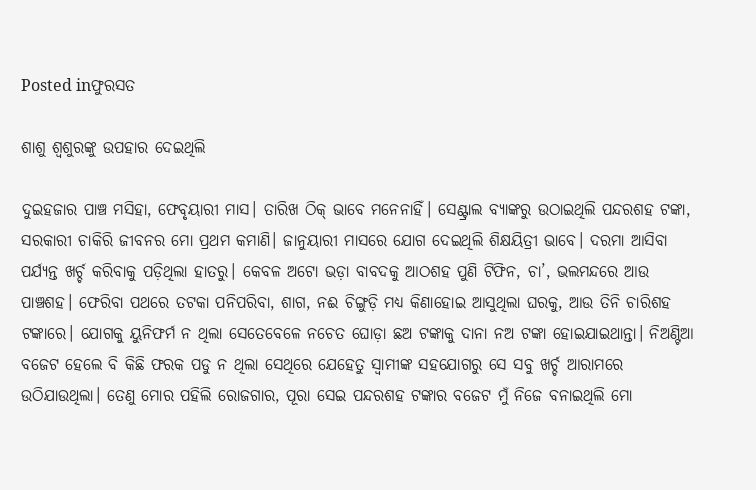Posted inଫୁରସତ

ଶାଶୁ ଶ୍ୱଶୁରଙ୍କୁ ଉପହାର ଦେଇଥିଲି

ଦୁଇହଜାର ପାଞ୍ଚ ମସିହା, ଫେବୃୟାରୀ ମାସ। ତାରିଖ ଠିକ୍‌ ଭାବେ ମନେନାହିଁ। ସେଣ୍ଟ୍ରାଲ ବ୍ୟାଙ୍କରୁ ଉଠାଇଥିଲି ପନ୍ଦରଶହ ଟଙ୍କା, ସରକାରୀ ଚାକିରି ଜୀବନର ମୋ ପ୍ରଥମ କମାଣି। ଜାନୁୟାରୀ ମାସରେ ଯୋଗ ଦେଇଥିଲି ଶିକ୍ଷୟିତ୍ରୀ ଭାବେ। ଦରମା ଆସିବା ପର୍ଯ୍ୟନ୍ତ ଖର୍ଚ୍ଚ କରିବାକୁ ପଡ଼ିଥିଲା ହାତରୁ। କେବଳ ଅଟୋ ଭଡ଼ା ବାବଦକୁ ଆଠଶହ ପୁଣି ଟିଫିନ, ଚା’, ଭଲମନ୍ଦରେ ଆଉ ପାଞ୍ଚଶହ। ଫେରିବା ପଥରେ ତଟକା ପନିପରିବା, ଶାଗ, ନଈ ଚିଙ୍ଗୁଡ଼ି ମଧ୍ୟ କିଣାହୋଇ ଆସୁଥିଲା ଘରକୁ, ଆଉ ତିନି ଚାରିଶହ ଟଙ୍କାରେ। ଯୋଗକୁ ୟୁନିଫର୍ମ ନ ଥିଲା ସେତେବେଳେ ନଚେତ ଘୋଡ଼ା ଛଅ ଟଙ୍କାକୁ ଦାନା ନଅ ଟଙ୍କା ହୋଇଯାଇଥାନ୍ତା। ନିଅଣ୍ଟିଆ ବଜେଟ ହେଲେ ବି କିଛି ଫରକ ପଡୁ ନ ଥିଲା ସେଥିରେ ଯେହେତୁ ସ୍ବାମୀଙ୍କ ସହଯୋଗରୁ ସେ ସବୁ ଖର୍ଚ୍ଚ ଆରାମରେ ଉଠିଯାଉଥିଲା। ତେଣୁ ମୋର ପହିଲି ରୋଜଗାର, ପୂରା ସେଇ ପନ୍ଦରଶହ ଟଙ୍କାର ବଜେଟ ମୁଁ ନିଜେ ବନାଇଥିଲି ମୋ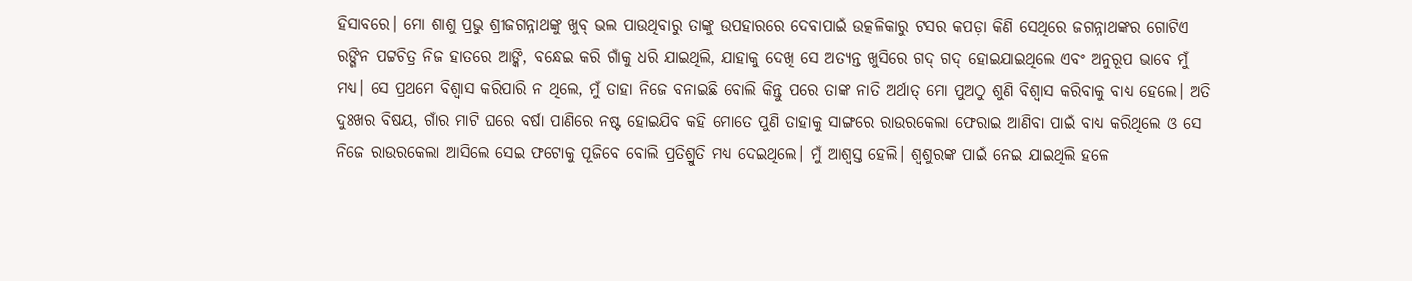ହିସାବରେ। ମୋ ଶାଶୁ ପ୍ରଭୁ ଶ୍ରୀଜଗନ୍ନାଥଙ୍କୁ ଖୁବ୍‌ ଭଲ ପାଉଥିବାରୁ ତାଙ୍କୁ ଉପହାରରେ ଦେବାପାଇଁ ଉତ୍କଳିକାରୁ ଟସର କପଡ଼ା କିଣି ସେଥିରେ ଜଗନ୍ନାଥଙ୍କର ଗୋଟିଏ ରଙ୍ଗିନ ପଟ୍ଟଚିତ୍ର ନିଜ ହାତରେ ଆଙ୍କି, ବନ୍ଧେଇ କରି ଗାଁକୁ ଧରି ଯାଇଥିଲି, ଯାହାକୁ ଦେଖି ସେ ଅତ୍ୟନ୍ତ ଖୁସିରେ ଗଦ୍‌ ଗଦ୍‌ ହୋଇଯାଇଥିଲେ ଏବଂ ଅନୁରୂପ ଭାବେ ମୁଁ ମଧ୍ୟ। ସେ ପ୍ରଥମେ ବିଶ୍ୱାସ କରିପାରି ନ ଥିଲେ, ମୁଁ ତାହା ନିଜେ ବନାଇଛି ବୋଲି କିନ୍ତୁ ପରେ ତାଙ୍କ ନାତି ଅର୍ଥାତ୍‌ ମୋ ପୁଅଠୁ ଶୁଣି ବିଶ୍ୱାସ କରିବାକୁ ବାଧ୍ୟ ହେଲେ। ଅତି ଦୁଃଖର ବିଷୟ, ଗାଁର ମାଟି ଘରେ ବର୍ଷା ପାଣିରେ ନଷ୍ଟ ହୋଇଯିବ କହି ମୋତେ ପୁଣି ତାହାକୁ ସାଙ୍ଗରେ ରାଉରକେଲା ଫେରାଇ ଆଣିବା ପାଇଁ ବାଧ୍ୟ କରିଥିଲେ ଓ ସେ ନିଜେ ରାଉରକେଲା ଆସିଲେ ସେଇ ଫଟୋକୁ ପୂଜିବେ ବୋଲି ପ୍ରତିଶ୍ରୁତି ମଧ୍ୟ ଦେଇଥିଲେ। ମୁଁ ଆଶ୍ୱସ୍ତ ହେଲି। ଶ୍ୱଶୁରଙ୍କ ପାଇଁ ନେଇ ଯାଇଥିଲି ହଳେ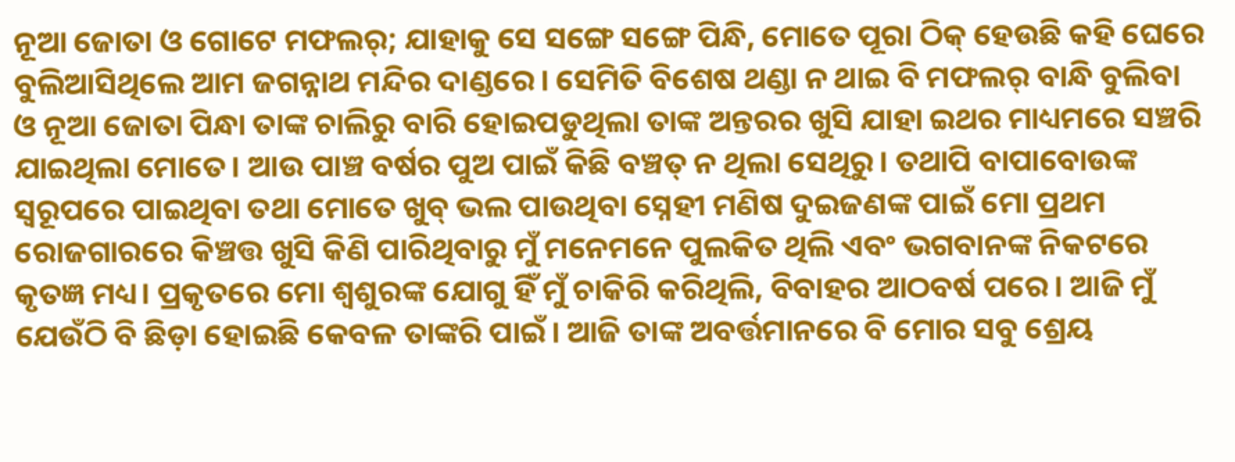ନୂଆ ଜୋତା ଓ ଗୋଟେ ମଫଲର୍‌; ଯାହାକୁ ସେ ସଙ୍ଗେ ସଙ୍ଗେ ପିନ୍ଧି, ମୋତେ ପୂରା ଠିକ୍‌ ହେଉଛି କହି ଘେରେ ବୁଲିଆସିଥିଲେ ଆମ ଜଗନ୍ନାଥ ମନ୍ଦିର ଦାଣ୍ଡରେ। ସେମିତି ବିଶେଷ ଥଣ୍ଡା ନ ଥାଇ ବି ମଫଲର୍‌ ବାନ୍ଧି ବୁଲିବା ଓ ନୂଆ ଜୋତା ପିନ୍ଧା ତାଙ୍କ ଚାଲିରୁ ବାରି ହୋଇପଡୁଥିଲା ତାଙ୍କ ଅନ୍ତରର ଖୁସି ଯାହା ଇଥର ମାଧ୍ୟମରେ ସଞ୍ଚରି ଯାଇଥିଲା ମୋତେ। ଆଉ ପାଞ୍ଚ ବର୍ଷର ପୁଅ ପାଇଁ କିଛି ବଞ୍ଚତ୍ ନ ଥିଲା ସେଥିରୁ। ତଥାପି ବାପାବୋଉଙ୍କ ସ୍ବରୂପରେ ପାଇଥିବା ତଥା ମୋତେ ଖୁବ୍‌ ଭଲ ପାଉଥିବା ସ୍ନେହୀ ମଣିଷ ଦୁଇଜଣଙ୍କ ପାଇଁ ମୋ ପ୍ରଥମ ରୋଜଗାରରେ କିଞ୍ଚତ୍ତ ଖୁସି କିଣି ପାରିଥିବାରୁ ମୁଁ ମନେମନେ ପୁଲକିତ ଥିଲି ଏବଂ ଭଗବାନଙ୍କ ନିକଟରେ କୃତଜ୍ଞ ମଧ୍ୟ। ପ୍ରକୃତରେ ମୋ ଶ୍ୱଶୁରଙ୍କ ଯୋଗୁ ହିଁ ମୁଁ ଚାକିରି କରିଥିଲି, ବିବାହର ଆଠବର୍ଷ ପରେ। ଆଜି ମୁଁ ଯେଉଁଠି ବି ଛିଡ଼ା ହୋଇଛି କେବଳ ତାଙ୍କରି ପାଇଁ। ଆଜି ତାଙ୍କ ଅବର୍ତ୍ତମାନରେ ବି ମୋର ସବୁ ଶ୍ରେୟ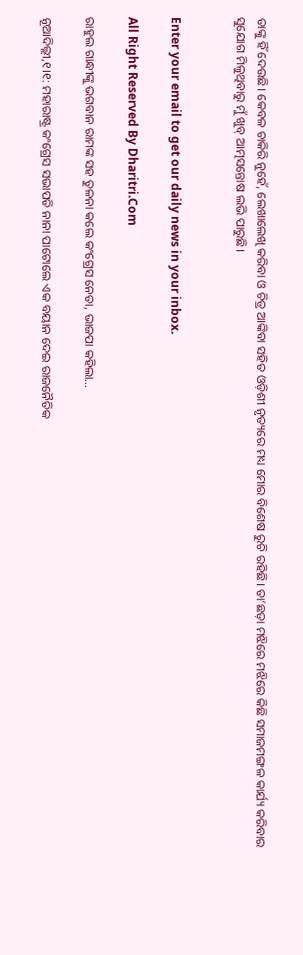ତାଙ୍କୁ ହିଁ ଦେଉଛି। କେବଳ ଚାକିରି ନୁହେଁ, ଲେଖାଲେଖି କରିବା ଓ ଚିତ୍ର ଆଙ୍କିବା ସହିତ ଓଡ଼ିଶୀ ନୃତ୍ୟରେ ମଧ୍ୟ ମୋର ବିଶେଷ ରୁଚି ରହିଛି। ତା’ଛଡ଼ା ମଝିରେ ମଝିରେ କିଛି ସମାଜମଙ୍ଗଳ କାର୍ଯ୍ୟ କରିବାର ସୁଯୋଗ ମିଳୁଥିବାରୁ ମୁଁ ଖୁବ୍‌ ଆତ୍ମସନ୍ତୋଷ ଲଭି ପାରୁଛି।


Enter your email to get our daily news in your inbox.

All Right Reserved By Dharitri.Com

ରାହୁଲ ଗାନ୍ଧୀଙ୍କୁ ଭଗବାନ ରାମଙ୍କ ସହ ତୁଳନା କଲେ କଂଗ୍ରେସ ନେତା, ଭାଜପା କହିଲା…

ନୂଆଦିଲ୍ଲୀ,୧।୧: ମହାରାଷ୍ଟ୍ର କଂଗ୍ରେସ ସଭାପତି ନାନା ପାଟୋଲେ ଏକ ବୟାନ ଦେଇ ରାଜନୈତିକ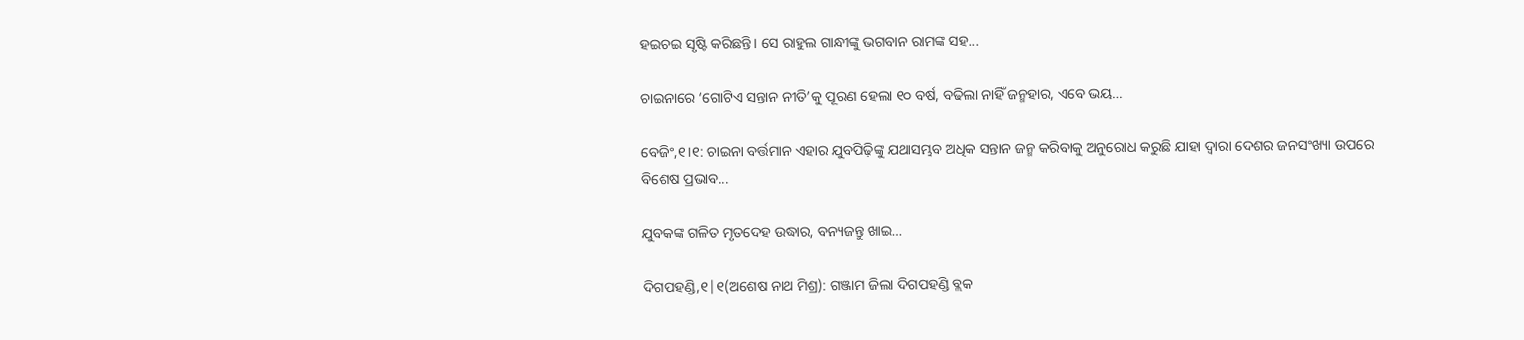ହଇଚଇ ସୃଷ୍ଟି କରିଛନ୍ତି। ସେ ରାହୁଲ ଗାନ୍ଧୀଙ୍କୁ ଭଗବାନ ରାମଙ୍କ ସହ...

ଚାଇନାରେ ‘ଗୋଟିଏ ସନ୍ତାନ ନୀତି’କୁ ପୂରଣ ହେଲା ୧୦ ବର୍ଷ, ବଢିଲା ନାହିଁ ଜନ୍ମହାର, ଏବେ ଭୟ…

ବେଜିଂ,୧।୧: ଚାଇନା ବର୍ତ୍ତମାନ ଏହାର ଯୁବପିଢ଼ିଙ୍କୁ ଯଥାସମ୍ଭବ ଅଧିକ ସନ୍ତାନ ଜନ୍ମ କରିବାକୁ ଅନୁରୋଧ କରୁଛି ଯାହା ଦ୍ୱାରା ଦେଶର ଜନସଂଖ୍ୟା ଉପରେ ବିଶେଷ ପ୍ରଭାବ...

ଯୁବକଙ୍କ ଗଳିତ ମୃତଦେହ ଉଦ୍ଧାର, ବନ୍ୟଜନ୍ତୁ ଖାଇ…

ଦିଗପହଣ୍ଡି,୧|୧(ଅଶେଷ ନାଥ ମିଶ୍ର): ଗଞ୍ଜାମ ଜିଲା ଦିଗପହଣ୍ଡି ବ୍ଲକ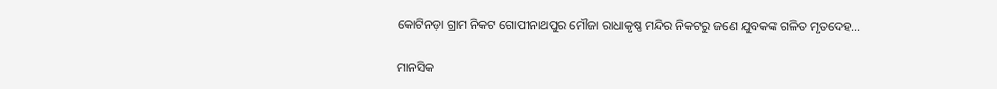କୋଟିନଡ଼ା ଗ୍ରାମ ନିକଟ ଗୋପୀନାଥପୁର ମୌଜା ରାଧାକୃଷ୍ଣ ମନ୍ଦିର ନିକଟରୁ ଜଣେ ଯୁବକଙ୍କ ଗଳିତ ମୃତଦେହ...

ମାନସିକ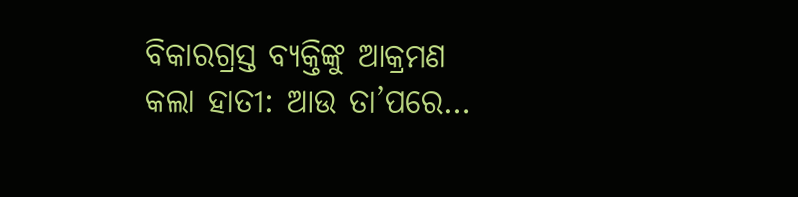ବିକାରଗ୍ରସ୍ତ ବ୍ୟକ୍ତିଙ୍କୁ ଆକ୍ରମଣ କଲା ହାତୀ: ଆଉ ତା’ପରେ…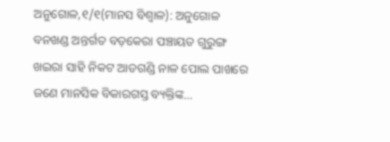ଅନୁଗୋଳ,୧/୧(ମାନସ ବିଶ୍ୱାଳ): ଅନୁଗୋଳ ବନଖଣ୍ଡ ଅନ୍ତର୍ଗତ ବଡ଼କେରା ପଞ୍ଚାୟତ ଗୁରୁଙ୍ଗ ଖଇରା ସାହି ନିକଟ ଆଡଗଣ୍ଡି ନାଳ ପୋଲ ପାଖରେ ଜଣେ ମାନସିକ ବିକାରଗସ୍ତ ବ୍ୟକ୍ତିଙ୍କ...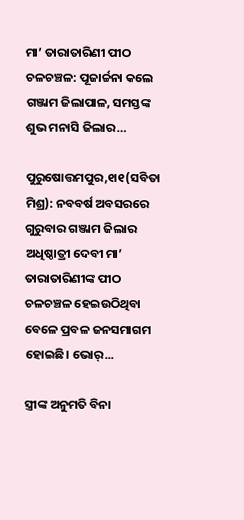ମା’ ତାରାତାରିଣୀ ପୀଠ ଚଳଚଞ୍ଚଳ: ପୂଜାର୍ଚ୍ଚନା କଲେ ଗଞ୍ଜାମ ଜିଲାପାଳ, ସମସ୍ତଙ୍କ ଶୁଭ ମନାସି ଜିଲାର…

ପୁରୁଷୋତ୍ତମପୁର,୧ା୧(ସବିତା ମିଶ୍ର): ନବବର୍ଷ ଅବସରରେ ଗୁରୁବାର ଗଞ୍ଜାମ ଜିଲାର ଅଧିଷ୍ଠାତ୍ରୀ ଦେବୀ ମା’ ତାରାତାରିଣୀଙ୍କ ପୀଠ ଚଳଚଞ୍ଚଳ ହେଇଉଠିଥିବା ବେଳେ ପ୍ରବଳ ଜନସମାଗମ ହୋଇଛି। ଭୋର୍‌...

ସ୍ତ୍ରୀଙ୍କ ଅନୁମତି ବିନା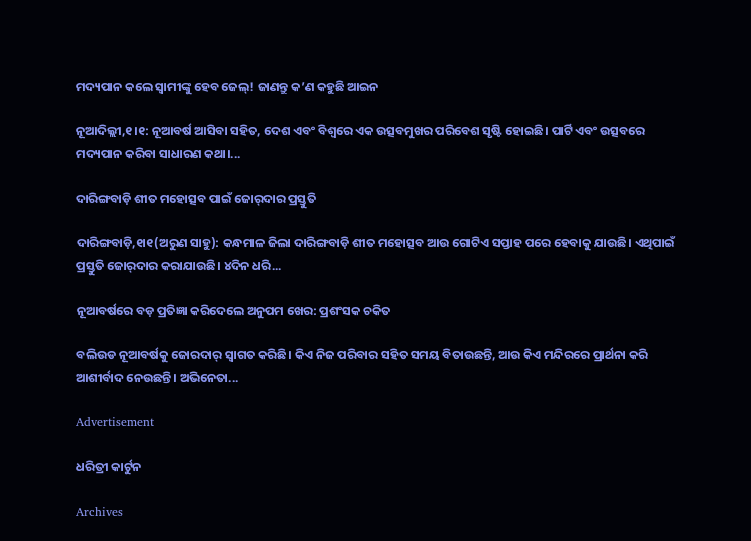ମଦ୍ୟପାନ କଲେ ସ୍ବାମୀଙ୍କୁ ହେବ ଜେଲ୍‌! ଜାଣନ୍ତୁ କ’ଣ କହୁଛି ଆଇନ

ନୂଆଦିଲ୍ଲୀ,୧।୧: ନୂଆବର୍ଷ ଆସିବା ସହିତ, ଦେଶ ଏବଂ ବିଶ୍ୱରେ ଏକ ଉତ୍ସବମୁଖର ପରିବେଶ ସୃଷ୍ଟି ହୋଇଛି। ପାର୍ଟି ଏବଂ ଉତ୍ସବରେ ମଦ୍ୟପାନ କରିବା ସାଧାରଣ କଥା।...

ଦାରିଙ୍ଗବାଡ଼ି ଶୀତ ମହୋତ୍ସବ ପାଇଁ ଜୋର୍‌ଦାର ପ୍ରସ୍ତୁତି

ଦାରିଙ୍ଗବାଡ଼ି,୧ା୧(ଅରୁଣ ସାହୁ): କନ୍ଧମାଳ ଜିଲା ଦାରିଙ୍ଗବାଡ଼ି ଶୀତ ମହୋତ୍ସବ ଆଉ ଗୋଟିଏ ସପ୍ତାହ ପରେ ହେବାକୁ ଯାଉଛି। ଏଥିପାଇଁ ପ୍ରସ୍ତୁତି ଜୋର୍‌ଦାର କରାଯାଉଛି। ୪ଦିନ ଧରି...

ନୂଆବର୍ଷରେ ବଡ଼ ପ୍ରତିଜ୍ଞା କରିଦେଲେ ଅନୁପମ ଖେର: ପ୍ରଶଂସକ ଚକିତ

ବଲିଉଡ ନୂଆବର୍ଷକୁ ଜୋରଦାର୍‌ ସ୍ବାଗତ କରିଛି। କିଏ ନିଜ ପରିବାର ସହିତ ସମୟ ବିତାଉଛନ୍ତି, ଆଉ କିଏ ମନ୍ଦିରରେ ପ୍ରାର୍ଥନା କରି ଆଶୀର୍ବାଦ ନେଉଛନ୍ତି। ଅଭିନେତା...

Advertisement

ଧରିତ୍ରୀ କାର୍ଟୁନ

Archives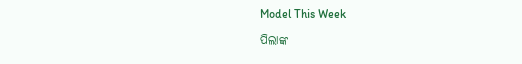Model This Week

ପିଲାଙ୍କ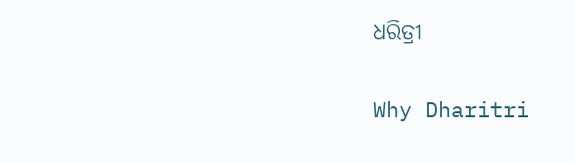ଧରିତ୍ରୀ

Why Dharitri